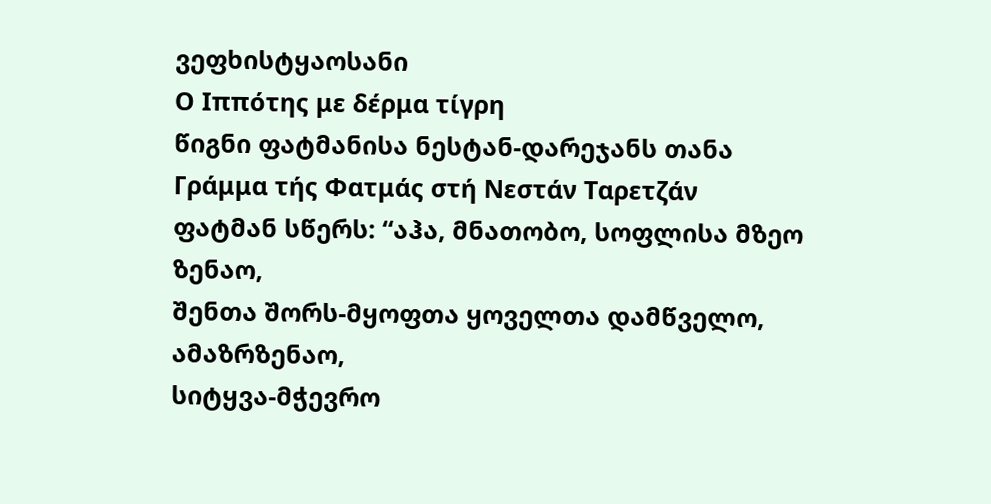ვეფხისტყაოსანი
Ο Ιππότης με δέρμα τίγρη
წიგნი ფატმანისა ნესტან-დარეჯანს თანა
Γράμμα τής Φατμάς στή Νεστάν Ταρετζάν
ფატმან სწერს: “აჰა, მნათობო, სოფლისა მზეო ზენაო,
შენთა შორს-მყოფთა ყოველთა დამწველო, ამაზრზენაო,
სიტყვა-მჭევრო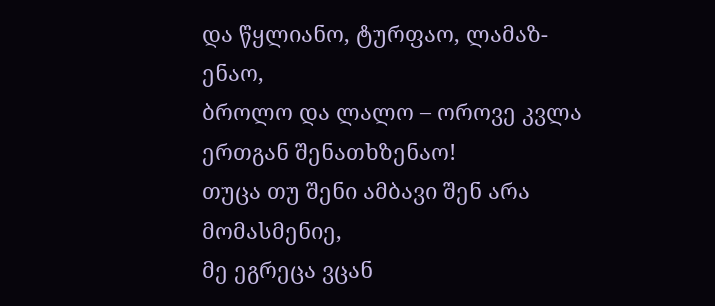და წყლიანო, ტურფაო, ლამაზ-ენაო,
ბროლო და ლალო – ოროვე კვლა ერთგან შენათხზენაო!
თუცა თუ შენი ამბავი შენ არა მომასმენიე,
მე ეგრეცა ვცან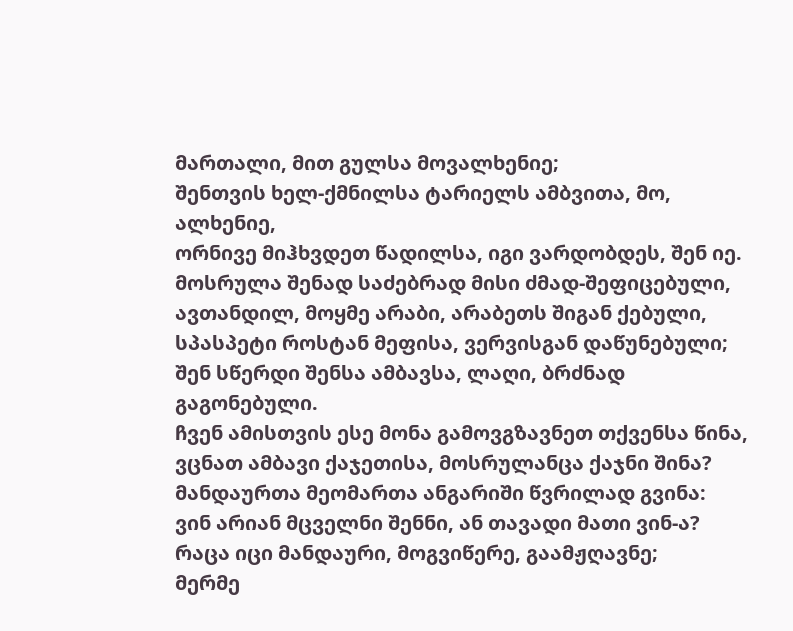მართალი, მით გულსა მოვალხენიე;
შენთვის ხელ-ქმნილსა ტარიელს ამბვითა, მო, ალხენიე,
ორნივე მიჰხვდეთ წადილსა, იგი ვარდობდეს, შენ იე.
მოსრულა შენად საძებრად მისი ძმად-შეფიცებული,
ავთანდილ, მოყმე არაბი, არაბეთს შიგან ქებული,
სპასპეტი როსტან მეფისა, ვერვისგან დაწუნებული;
შენ სწერდი შენსა ამბავსა, ლაღი, ბრძნად გაგონებული.
ჩვენ ამისთვის ესე მონა გამოვგზავნეთ თქვენსა წინა,
ვცნათ ამბავი ქაჯეთისა, მოსრულანცა ქაჯნი შინა?
მანდაურთა მეომართა ანგარიში წვრილად გვინა:
ვინ არიან მცველნი შენნი, ან თავადი მათი ვინ-ა?
რაცა იცი მანდაური, მოგვიწერე, გაამჟღავნე;
მერმე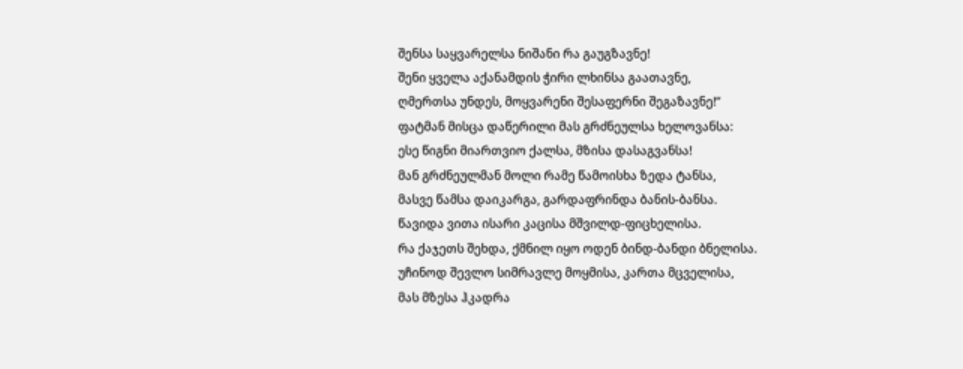შენსა საყვარელსა ნიშანი რა გაუგზავნე!
შენი ყველა აქანამდის ჭირი ლხინსა გაათავნე,
ღმერთსა უნდეს, მოყვარენი შესაფერნი შეგაზავნე!”
ფატმან მისცა დაწერილი მას გრძნეულსა ხელოვანსა:
ესე წიგნი მიართვიო ქალსა, მზისა დასაგვანსა!
მან გრძნეულმან მოლი რამე წამოისხა ზედა ტანსა,
მასვე წამსა დაიკარგა, გარდაფრინდა ბანის-ბანსა.
წავიდა ვითა ისარი კაცისა მშვილდ-ფიცხელისა.
რა ქაჯეთს შეხდა, ქმნილ იყო ოდენ ბინდ-ბანდი ბნელისა.
უჩინოდ შევლო სიმრავლე მოყმისა, კართა მცველისა,
მას მზესა ჰკადრა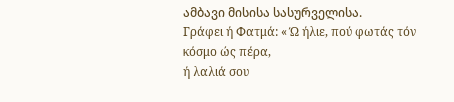ამბავი მისისა სასურველისა.
Γράφει ή Φατμά: « Ώ ήλιε, πού φωτάς τόν κόσμο ώς πέρα,
ή λαλιά σου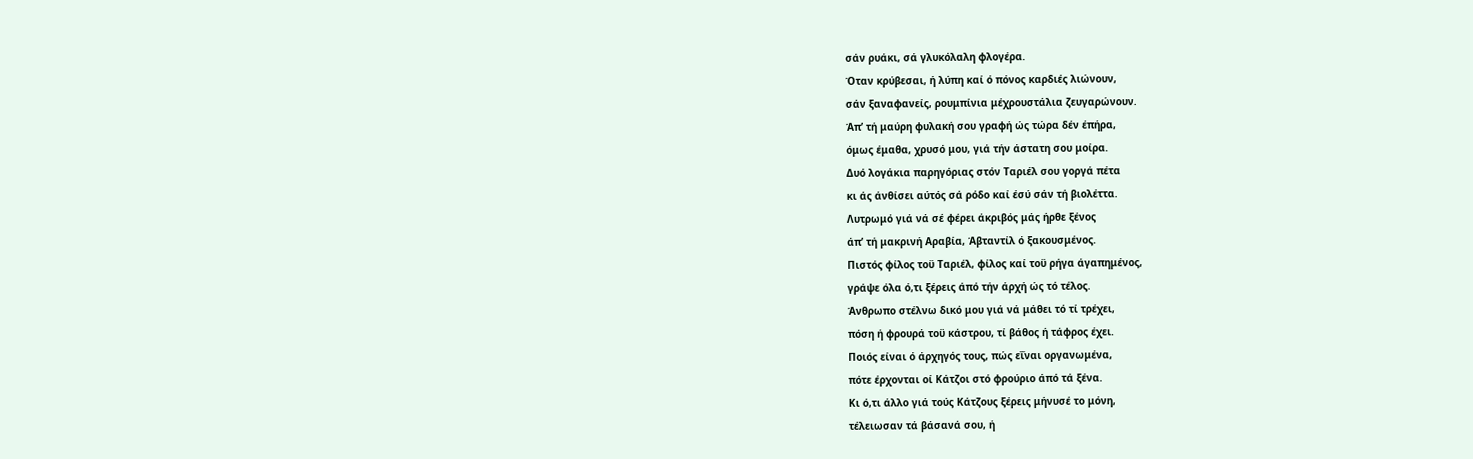σάν ρυάκι, σά γλυκόλαλη φλογέρα.
Όταν κρύβεσαι, ή λύπη καί ό πόνος καρδιές λιώνουν,
σάν ξαναφανείς, ρουμπίνια μέχρουστάλια ζευγαρώνουν.
Άπ’ τή μαύρη φυλακή σου γραφή ώς τώρα δέν έπήρα,
όμως έμαθα, χρυσό μου, γιά τήν άστατη σου μοίρα.
Δυό λογάκια παρηγόριας στόν Ταριέλ σου γοργά πέτα
κι άς άνθίσει αύτός σά ρόδο καί έσύ σάν τή βιολέττα.
Λυτρωμό γιά νά σέ φέρει άκριβός μάς ήρθε ξένος
άπ’ τή μακρινή Αραβία, Άβταντίλ ό ξακουσμένος.
Πιστός φίλος τοϋ Ταριέλ, φίλος καί τοϋ ρήγα άγαπημένος,
γράψε όλα ό,τι ξέρεις άπό τήν άρχή ώς τό τέλος.
Άνθρωπο στέλνω δικό μου γιά νά μάθει τό τί τρέχει,
πόση ή φρουρά τοϋ κάστρου, τί βάθος ή τάφρος έχει.
Ποιός είναι ό άρχηγός τους, πώς εΐναι οργανωμένα,
πότε έρχονται οί Κάτζοι στό φρούριο άπό τά ξένα.
Κι ό,τι άλλο γιά τούς Κάτζους ξέρεις μήνυσέ το μόνη,
τέλειωσαν τά βάσανά σου, ή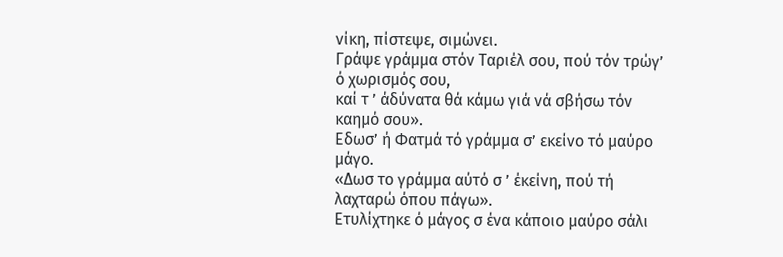νίκη, πίστεψε, σιμώνει.
Γράψε γράμμα στόν Ταριέλ σου, πού τόν τρώγ’ ό χωρισμός σου,
καί τ ’ άδύνατα θά κάμω γιά νά σβήσω τόν καημό σου».
Εδωσ’ ή Φατμά τό γράμμα σ’ εκείνο τό μαύρο μάγο.
«Δωσ το γράμμα αύτό σ ’ έκείνη, πού τή λαχταρώ όπου πάγω».
Ετυλίχτηκε ό μάγος σ ένα κάποιο μαύρο σάλι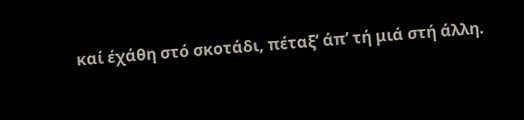καί έχάθη στό σκοτάδι, πέταξ’ άπ’ τή μιά στή άλλη.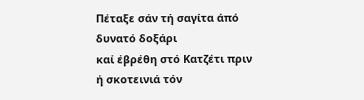Πέταξε σάν τή σαγίτα άπό δυνατό δοξάρι
καί έβρέθη στό Κατζέτι πριν ή σκοτεινιά τόν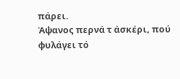πάρει.
Άψανος περνά τ άσκέρι, πού φυλάγει τό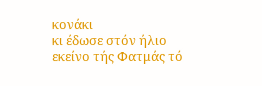κονάκι
κι έδωσε στόν ήλιο εκείνο τής Φατμάς τό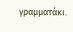γραμματάκι.